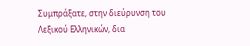Συμπράξατε, στην διεύρυνση του Λεξικού Ελληνικών, δια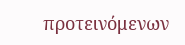προτεινόμενων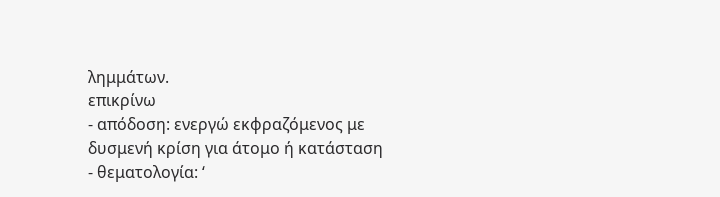λημμάτων.
επικρίνω
- απόδοση: ενεργώ εκφραζόμενος με δυσμενή κρίση για άτομο ή κατάσταση
- θεματολογία: ‘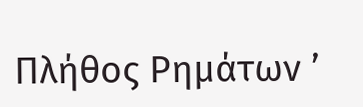Πλήθος Ρημάτων ’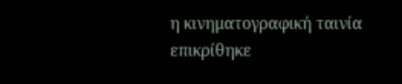η κινηματογραφική ταινία επικρίθηκε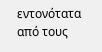εντονότατα από τους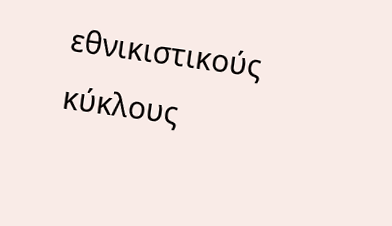εθνικιστικούς κύκλους